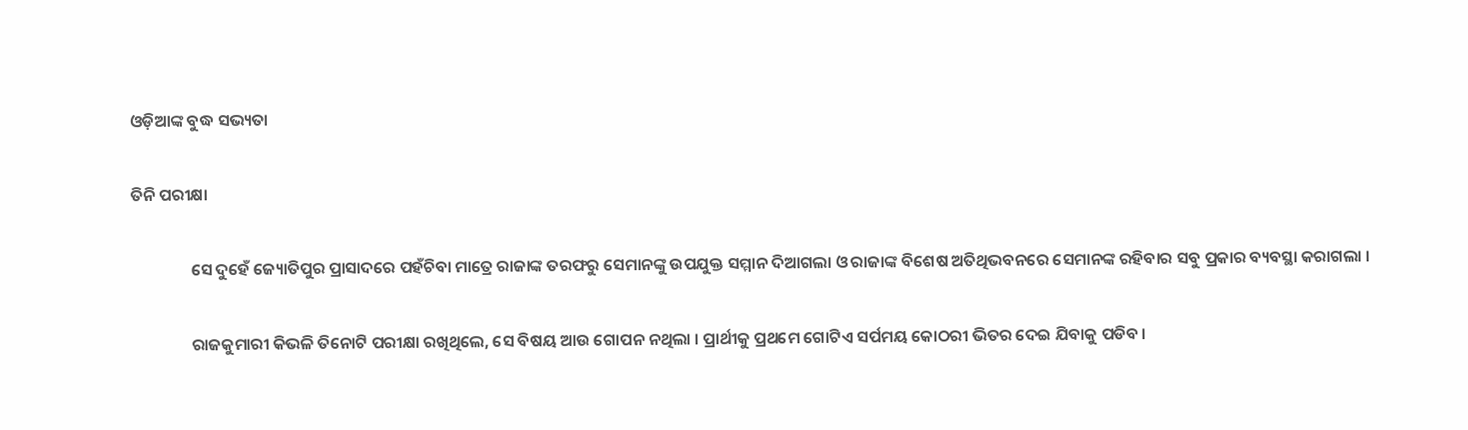ଓଡ଼ିଆଙ୍କ ବୁଦ୍ଧ ସଭ୍ୟତା

ତିନି ପରୀକ୍ଷା

                ସେ ଦୁହେଁ ଜ୍ୟୋତିପୁର ପ୍ରାସାଦରେ ପହଁଚିବା ମାତ୍ରେ ରାଜାଙ୍କ ତରଫରୁ ସେମାନଙ୍କୁ ଉପଯୁକ୍ତ ସମ୍ମାନ ଦିଆଗଲା ଓ ରାଜାଙ୍କ ବିଶେଷ ଅତିଥିଭବନରେ ସେମାନଙ୍କ ରହିବାର ସବୁ ପ୍ରକାର ବ୍ୟବସ୍ଥା କରାଗଲା ।

                ରାଜକୁମାରୀ କିଭଳି ତିନୋଟି ପରୀକ୍ଷା ରଖିଥିଲେ, ସେ ବିଷୟ ଆଉ ଗୋପନ ନଥିଲା । ପ୍ରାର୍ଥୀକୁ ପ୍ରଥମେ ଗୋଟିଏ ସର୍ପମୟ କୋଠରୀ ଭିତର ଦେଇ ଯିବାକୁ ପଡିବ ।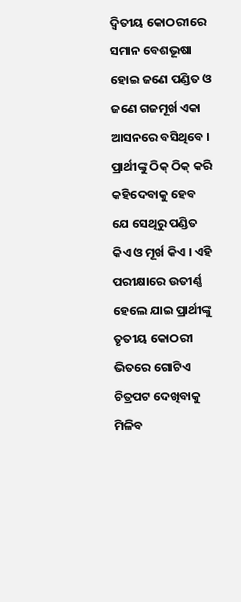ଦ୍ୱିତୀୟ କୋଠରୀରେ ସମାନ ବେଶଭୂଷା ହୋଇ ଜଣେ ପଣ୍ଡିତ ଓ ଜଣେ ଗଜମୂର୍ଖ ଏକା ଆସନରେ ବସିଥିବେ । ପ୍ରାର୍ଥୀଙ୍କୁ ଠିକ୍ ଠିକ୍ କରି କହିଦେବାକୁ ହେବ ଯେ ସେଥିରୁ ପଣ୍ଡିତ କିଏ ଓ ମୂର୍ଖ କିଏ । ଏହି ପରୀକ୍ଷାରେ ଉତୀର୍ଣ୍ଣ ହେଲେ ଯାଇ ପ୍ରାର୍ଥୀଙ୍କୁ ତୃତୀୟ କୋଠରୀ ଭିତରେ ଗୋଟିଏ ଚିତ୍ରପଟ ଦେଖିବାକୁ ମିଳିବ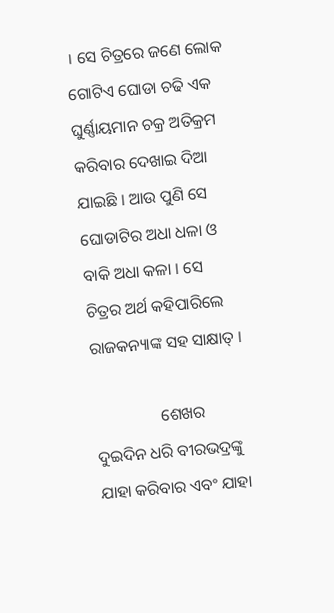। ସେ ଚିତ୍ରରେ ଜଣେ ଲୋକ ଗୋଟିଏ ଘୋଡା ଚଢି ଏକ ଘୁର୍ଣ୍ଣାୟମାନ ଚକ୍ର ଅତିକ୍ରମ କରିବାର ଦେଖାଇ ଦିଆ ଯାଇଛି । ଆଉ ପୁଣି ସେ ଘୋଡାଟିର ଅଧା ଧଳା ଓ ବାକି ଅଧା କଳା । ସେ ଚିତ୍ରର ଅର୍ଥ କହିପାରିଲେ ରାଜକନ୍ୟାଙ୍କ ସହ ସାକ୍ଷାତ୍ ।

                ଶେଖର ଦୁଇଦିନ ଧରି ବୀରଭଦ୍ରଙ୍କୁ ଯାହା କରିବାର ଏବଂ ଯାହା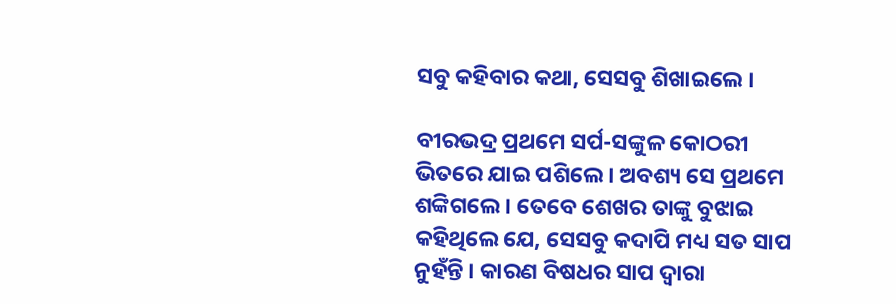ସବୁ କହିବାର କଥା, ସେସବୁ ଶିଖାଇଲେ ।

ବୀରଭଦ୍ର ପ୍ରଥମେ ସର୍ପ-ସଙ୍କୁଳ କୋଠରୀ ଭିତରେ ଯାଇ ପଶିଲେ । ଅବଶ୍ୟ ସେ ପ୍ରଥମେ ଶଙ୍କିଗଲେ । ତେବେ ଶେଖର ତାଙ୍କୁ ବୁଝାଇ କହିଥିଲେ ଯେ, ସେସବୁ କଦାପି ମଧ୍ୟ ସତ ସାପ ନୁହଁନ୍ତି । କାରଣ ବିଷଧର ସାପ ଦ୍ୱାରା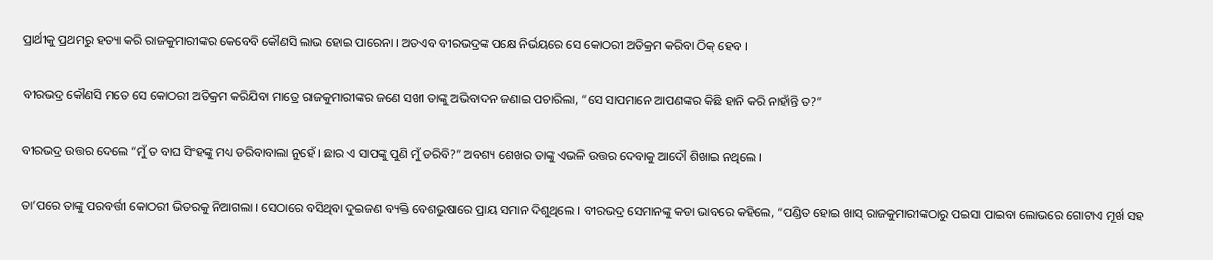ପ୍ରାର୍ଥୀକୁ ପ୍ରଥମରୁ ହତ୍ୟା କରି ରାଜକୁମାରୀଙ୍କର କେବେବି କୌଣସି ଲାଭ ହୋଇ ପାରେନା । ଅତଏବ ବୀରଭଦ୍ରଙ୍କ ପକ୍ଷେ ନିର୍ଭୟରେ ସେ କୋଠରୀ ଅତିକ୍ରମ କରିବା ଠିକ୍ ହେବ ।

ବୀରଭଦ୍ର କୌଣସି ମତେ ସେ କୋଠରୀ ଅତିକ୍ରମ କରିଯିବା ମାତ୍ରେ ରାଜକୁମାରୀଙ୍କର ଜଣେ ସଖୀ ତାଙ୍କୁ ଅଭିବାଦନ ଜଣାଇ ପଚାରିଲା, “ସେ ସାପମାନେ ଆପଣଙ୍କର କିଛି ହାନି କରି ନାହାଁନ୍ତି ତ?”

ବୀରଭଦ୍ର ଉତ୍ତର ଦେଲେ “ମୁଁ ତ ବାଘ ସିଂହଙ୍କୁ ମଧ୍ୟ ଡରିବାବାଲା ନୁହେଁ । ଛାର ଏ ସାପଙ୍କୁ ପୁଣି ମୁଁ ଡରିବି?” ଅବଶ୍ୟ ଶେଖର ତାଙ୍କୁ ଏଭଳି ଉତ୍ତର ଦେବାକୁ ଆଦୌ ଶିଖାଇ ନଥିଲେ ।

ତା’ପରେ ତାଙ୍କୁ ପରବର୍ତ୍ତୀ କୋଠରୀ ଭିତରକୁ ନିଆଗଲା । ସେଠାରେ ବସିଥିବା ଦୁଇଜଣ ବ୍ୟକ୍ତି ବେଶଭୁଷାରେ ପ୍ରାୟ ସମାନ ଦିଶୁଥିଲେ । ବୀରଭଦ୍ର ସେମାନଙ୍କୁ କଡା ଭାବରେ କହିଲେ, “ପଣ୍ଡିତ ହୋଇ ଖାସ୍ ରାଜକୁମାରୀଙ୍କଠାରୁ ପଇସା ପାଇବା ଲୋଭରେ ଗୋଟାଏ ମୂର୍ଖ ସହ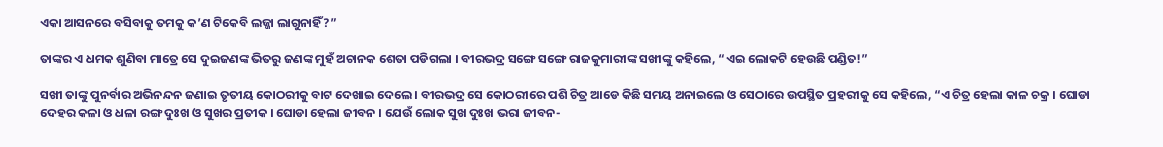ଏକା ଆସନରେ ବସିବାକୁ ତମକୁ କ’ଣ ଟିକେବି ଲଜ୍ଜା ଲାଗୁନାହିଁ?”

ତାଙ୍କର ଏ ଧମକ ଶୁଣିବା ମାତ୍ରେ ସେ ଦୁଇଜଣଙ୍କ ଭିତରୁ ଜଣଙ୍କ ମୁହଁ ଅଚାନକ ଶେତା ପଡିଗଲା । ବୀରଭଦ୍ର ସଙ୍ଗେ ସଙ୍ଗେ ରାଜକୁମାରୀଙ୍କ ସଖୀଙ୍କୁ କହିଲେ, “ଏଇ ଲୋକଟି ହେଉଛି ପଣ୍ଡିତ!”

ସଖୀ ତାଙ୍କୁ ପୁନର୍ବାର ଅଭିନନ୍ଦନ ଜଣାଇ ତୃତୀୟ କୋଠରୀକୁ ବାଟ ଦେଖାଇ ଦେଲେ । ବୀରଭଦ୍ର ସେ କୋଠରୀରେ ପଶି ଚିତ୍ର ଆଡେ କିଛି ସମୟ ଅନାଇଲେ ଓ ସେଠାରେ ଉପସ୍ଥିତ ପ୍ରହରୀକୁ ସେ କହିଲେ, “ଏ ଚିତ୍ର ହେଲା କାଳ ଚକ୍ର । ଘୋଡା ଦେହର କଳା ଓ ଧଳା ରଙ୍ଗ ଦୁଃଖ ଓ ସୁଖର ପ୍ରତୀକ । ଘୋଡା ହେଲା ଜୀବନ । ଯେଉଁ ଲୋକ ସୁଖ ଦୁଃଖ ଭରା ଜୀବନ-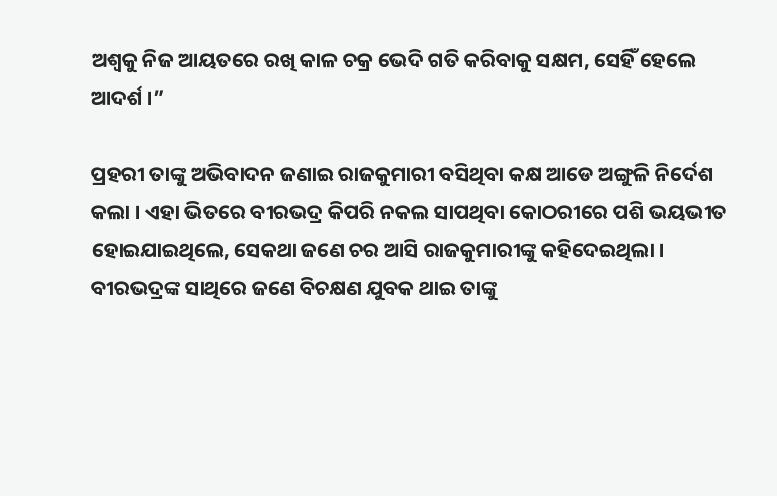ଅଶ୍ୱକୁ ନିଜ ଆୟତରେ ରଖି କାଳ ଚକ୍ର ଭେଦି ଗତି କରିବାକୁ ସକ୍ଷମ, ସେହିଁ ହେଲେ ଆଦର୍ଶ ।”

ପ୍ରହରୀ ତାଙ୍କୁ ଅଭିବାଦନ ଜଣାଇ ରାଜକୁମାରୀ ବସିଥିବା କକ୍ଷ ଆଡେ ଅଙ୍ଗୁଳି ନିର୍ଦେଶ କଲା । ଏହା ଭିତରେ ବୀରଭଦ୍ର କିପରି ନକଲ ସାପଥିବା କୋଠରୀରେ ପଶି ଭୟଭୀତ ହୋଇଯାଇଥିଲେ, ସେକଥା ଜଣେ ଚର ଆସି ରାଜକୁମାରୀଙ୍କୁ କହିଦେଇଥିଲା । ବୀରଭଦ୍ରଙ୍କ ସାଥିରେ ଜଣେ ବିଚକ୍ଷଣ ଯୁବକ ଥାଇ ତାଙ୍କୁ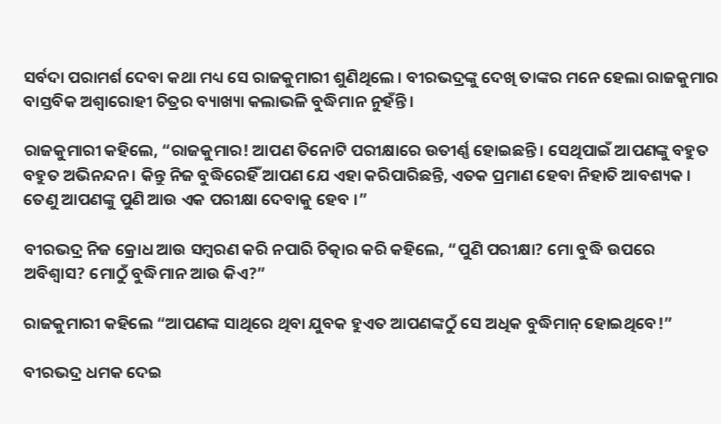ସର୍ବଦା ପରାମର୍ଶ ଦେବା କଥା ମଧ୍ୟ ସେ ରାଜକୁମାରୀ ଶୁଣିଥିଲେ । ବୀରଭଦ୍ରଙ୍କୁ ଦେଖି ତାଙ୍କର ମନେ ହେଲା ରାଜକୁମାର ବାସ୍ତବିକ ଅଶ୍ୱାରୋହୀ ଚିତ୍ରର ବ୍ୟାଖ୍ୟା କଲାଭଳି ବୁଦ୍ଧିମାନ ନୁହଁନ୍ତି ।

ରାଜକୁମାରୀ କହିଲେ, “ରାଜକୁମାର! ଆପଣ ତିନୋଟି ପରୀକ୍ଷାରେ ଉତୀର୍ଣ୍ଣ ହୋଇଛନ୍ତି । ସେଥିପାଇଁ ଆପଣଙ୍କୁ ବହୁତ ବହୁତ ଅଭିନନ୍ଦନ । କିନ୍ତୁ ନିଜ ବୁଦ୍ଧିରେହିଁ ଆପଣ ଯେ ଏହା କରିପାରିଛନ୍ତି, ଏତକ ପ୍ରମାଣ ହେବା ନିହାତି ଆବଶ୍ୟକ । ତେଣୁ ଆପଣଙ୍କୁ ପୁଣି ଆଉ ଏକ ପରୀକ୍ଷା ଦେବାକୁ ହେବ ।”

ବୀରଭଦ୍ର ନିଜ କ୍ରୋଧ ଆଉ ସମ୍ବରଣ କରି ନପାରି ଚିତ୍କାର କରି କହିଲେ, “ପୁଣି ପରୀକ୍ଷା? ମୋ ବୁଦ୍ଧି ଉପରେ ଅବିଶ୍ୱାସ? ମୋଠୁଁ ବୁଦ୍ଧିମାନ ଆଉ କିଏ?”

ରାଜକୁମାରୀ କହିଲେ “ଆପଣଙ୍କ ସାଥିରେ ଥିବା ଯୁବକ ହୁଏତ ଆପଣଙ୍କଠୁଁ ସେ ଅଧିକ ବୁଦ୍ଧିମାନ୍ ହୋଇଥିବେ!”

ବୀରଭଦ୍ର ଧମକ ଦେଇ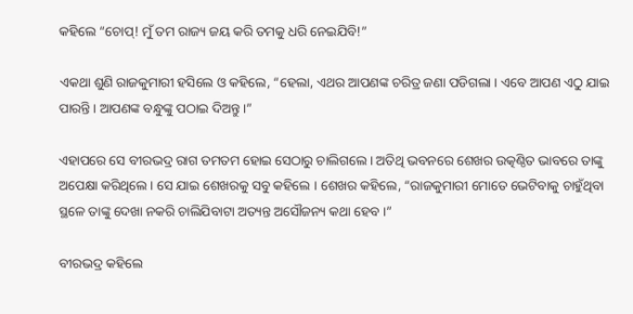କହିଲେ “ଚୋପ୍! ମୁଁ ତମ ରାଜ୍ୟ ଜୟ କରି ତମକୁ ଧରି ନେଇଯିବି!”

ଏକଥା ଶୁଣି ରାଜକୁମାରୀ ହସିଲେ ଓ କହିଲେ, “ହେଲା, ଏଥର ଆପଣଙ୍କ ଚରିତ୍ର ଜଣା ପଡିଗଲା । ଏବେ ଆପଣ ଏଠୁ ଯାଇ ପାରନ୍ତି । ଆପଣଙ୍କ ବନ୍ଧୁଙ୍କୁ ପଠାଇ ଦିଅନ୍ତୁ ।”

ଏହାପରେ ସେ ବୀରଭଦ୍ର ରାଗ ତମତମ ହୋଇ ସେଠାରୁ ଚାଲିଗଲେ । ଅତିଥି ଭବନରେ ଶେଖର ଉତ୍କଣ୍ଠିତ ଭାବରେ ତାଙ୍କୁ ଅପେକ୍ଷା କରିଥିଲେ । ସେ ଯାଇ ଶେଖରକୁ ସବୁ କହିଲେ । ଶେଖର କହିଲେ, “ରାଜକୁମାରୀ ମୋତେ ଭେଟିବାକୁ ଚାହୁଁଥିବା ସ୍ଥଳେ ତାଙ୍କୁ ଦେଖା ନକରି ଚାଲିଯିବାଟା ଅତ୍ୟନ୍ତ ଅସୌଜନ୍ୟ କଥା ହେବ ।”

ବୀରଭଦ୍ର କହିଲେ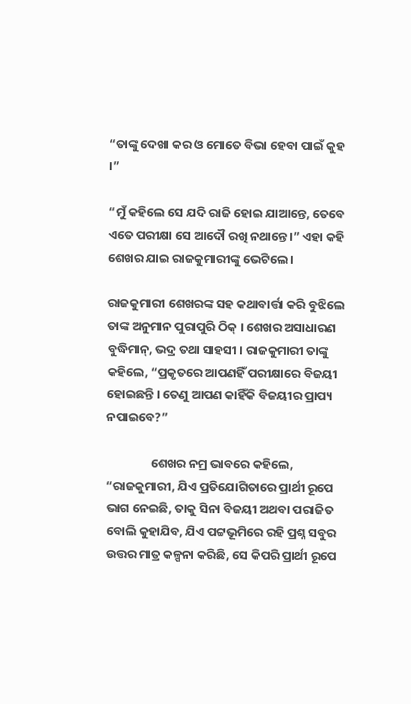“ତାଙ୍କୁ ଦେଖା କର ଓ ମୋତେ ବିଭା ହେବା ପାଇଁ କୁହ ।”

“ମୁଁ କହିଲେ ସେ ଯଦି ରାଜି ହୋଇ ଯାଆନ୍ତେ, ତେବେ ଏତେ ପରୀକ୍ଷା ସେ ଆଦୌ ରଖି ନଥାନ୍ତେ ।” ଏହା କହି ଶେଖର ଯାଇ ରାଜକୁମାରୀଙ୍କୁ ଭେଟିଲେ ।

ରାଜକୁମାରୀ ଶେଖରଙ୍କ ସହ କଥାବାର୍ତ୍ତା କରି ବୁଝିଲେ ତାଙ୍କ ଅନୁମାନ ପୁରାପୁରି ଠିକ୍ । ଶେଖର ଅସାଧାରଣ ବୁଦ୍ଧିମାନ୍, ଭଦ୍ର ତଥା ସାହସୀ । ରାଜକୁମାରୀ ତାଙ୍କୁ କହିଲେ, “ପ୍ରକୃତରେ ଆପଣହିଁ ପରୀକ୍ଷାରେ ବିଜୟୀ ହୋଇଛନ୍ତି । ତେଣୁ ଆପଣ କାହିଁକି ବିଜୟୀର ପ୍ରାପ୍ୟ ନପାଇବେ?”

                ଶେଖର ନମ୍ର ଭାବରେ କହିଲେ, “ରାଜକୁମାରୀ, ଯିଏ ପ୍ରତିଯୋଗିତାରେ ପ୍ରାର୍ଥୀ ରୂପେ ଭାଗ ନେଇଛି, ତାକୁ ସିନା ବିଜୟୀ ଅଥବା ପରାଜିତ ବୋଲି କୁହାଯିବ, ଯିଏ ପଟ୍ଟଭୂମିରେ ରହି ପ୍ରଶ୍ନ ସବୁର ଉତ୍ତର ମାତ୍ର କଳ୍ପନା କରିଛି, ସେ କିପରି ପ୍ରାର୍ଥୀ ରୂପେ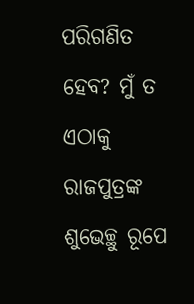ପରିଗଣିତ ହେବ? ମୁଁ ତ ଏଠାକୁ ରାଜପୁତ୍ରଙ୍କ ଶୁଭେଚ୍ଛୁ ରୂପେ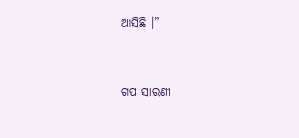ଆସିଛି ।”


ଗପ ସାରଣୀ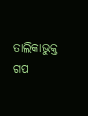ତାଲିକାଭୁକ୍ତ ଗପ